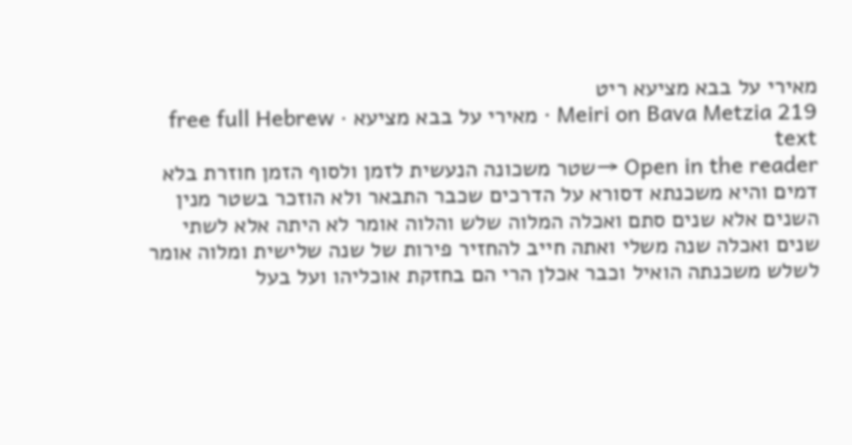מאירי על בבא מציעא ריט
Meiri on Bava Metzia 219 · מאירי על בבא מציעא · free full Hebrew text
Open in the reader →שטר משכונה הנעשית לזמן ולסוף הזמן חוזרת בלא דמים והיא משכנתא דסורא על הדרכים שכבר התבאר ולא הוזכר בשטר מנין השנים אלא שנים סתם ואכלה המלוה שלש והלוה אומר לא היתה אלא לשתי שנים ואכלה שנה משלי ואתה חייב להחזיר פירות של שנה שלישית ומלוה אומר לשלש משכנתה הואיל וכבר אכלן הרי הם בחזקת אוכליהו ועל בעל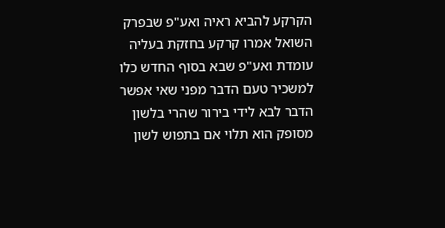הקרקע להביא ראיה ואע"פ שבפרק השואל אמרו קרקע בחזקת בעליה עומדת ואע"פ שבא בסוף החדש כלו למשכיר טעם הדבר מפני שאי אפשר הדבר לבא לידי בירור שהרי בלשון מסופק הוא תלוי אם בתפוש לשון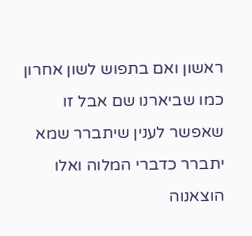ראשון ואם בתפוש לשון אחרון כמו שביארנו שם אבל זו שאפשר לענין שיתברר שמא יתברר כדברי המלוה ואלו הוצאנוה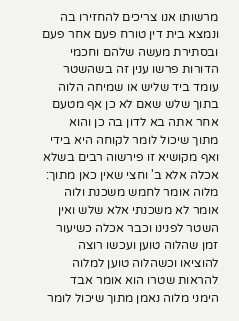מרשותו אנו צריכים להחזירו בה ונמצא בית דין טורח פעם אחר פעם ובסתירת מעשה שלהם וחכמי הדורות פרשו ענין זה בשהשטר עומד ביד שליש או שמיחה הלוה בתוך שלש שאם לא כן אף מטעם אחר אתה בא לדון בה כן והוא מתוך שיכול לומר לקוחה היא בידי ואף מקושיא זו פירשוה רבים בשלא אכלה אלא ב' וחצי שאין כאן מתוך:
מלוה אומר לחמש משכנת ולוה אומר לא משכנתי אלא שלש ואין השטר לפנינו וכבר אכלה כשיעור זמן שהלוה טוען ועכשו רוצה להוציאו וכשהלוה טוען למלוה להראות שטרו הוא אומר אבד הימני מלוה נאמן מתוך שיכול לומר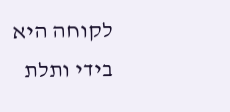לקוחה היא בידי ותלת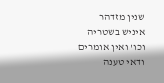שנין מזדהר איניש בשטריה וכו' ואין אומרים ודאי טענה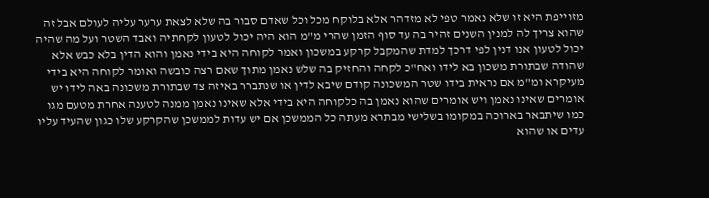מזוייפת היא זו שלא נאמר טפי לא מזדהר אלא בלוקח מכל וכל שאדם סבור בה שלא לצאת ערער עליה לעולם אבל זה שהוא צריך לה למנין השנים זהיר בה עד סוף הזמן שהרי מ"מ הוא היה יכול לטעון לקחתיה ואבד השטר ועל מה שהיה יכול לטעון אנו דנין לפי דרכך למדת שהמקבל קרקע במשכון ואמר לקוחה היא בידי נאמן והוא הדין בלא כבש אלא שהודה שבתורת משכון בא לידו ואח"כ לקחה והחזיק בה שלש נאמן מתוך שאם רצה כובשה ואומר לקוחה היא בידי מעיקרא ומ"מ אם נראית בידו שטר המשכונה קודם שיבא לדין או שנתברר באיזה צד שבתורת משכונה באה לידו יש אומרים שאינו נאמן ויש אומרים שהוא נאמן בה כלקוחה היא בידי אלא שאינו נאמן ממנה לטענה אחרת מטעם מגו כמו שיתבאר בארוכה במקומו בשלישי מבתרא מעתה כל הממשכן אם יש עדות לממשכן שהקרקע שלו כגון שהעיד עליו עדים או שהוא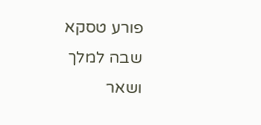פורע טסקא שבה למלך ושאר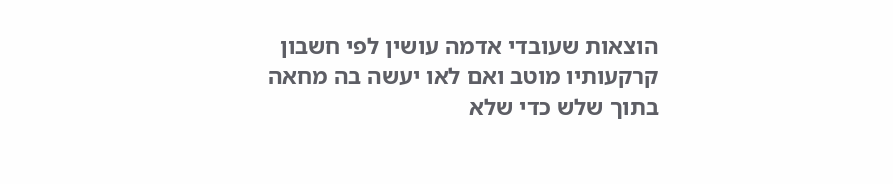הוצאות שעובדי אדמה עושין לפי חשבון קרקעותיו מוטב ואם לאו יעשה בה מחאה בתוך שלש כדי שלא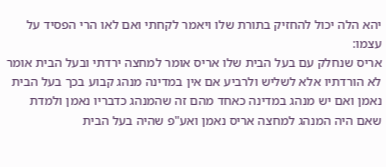יהא הלה יכול להחזיק בתורת שלו ויאמר לקחתי ואם לאו הרי הפסיד על עצמו:
אריס שנחלק עם בעל הבית שלו אריס אומר למחצה ירדתי ובעל הבית אומר לא הורדתיו אלא לשליש ולרביע אם אין במדינה מנהג קבוע בכך בעל הבית נאמן ואם יש מנהג במדינה כאחד מהם זה שהמנהג כדבריו נאמן ולמדת שאם היה המנהג למחצה אריס נאמן ואע"פ שהיה בעל הבית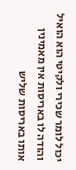יכול לומר שכירי ולקיטי הוא הואיל והודה לו באריסות אין מאמינין אותו באריסות שליש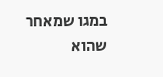במגו שמאחר שהוא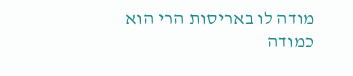מודה לו באריסות הרי הוא כמודה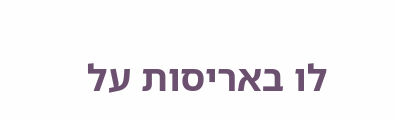לו באריסות על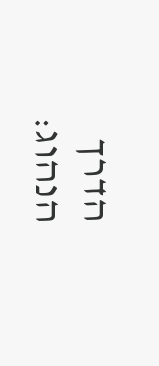הדרך הנהוג: